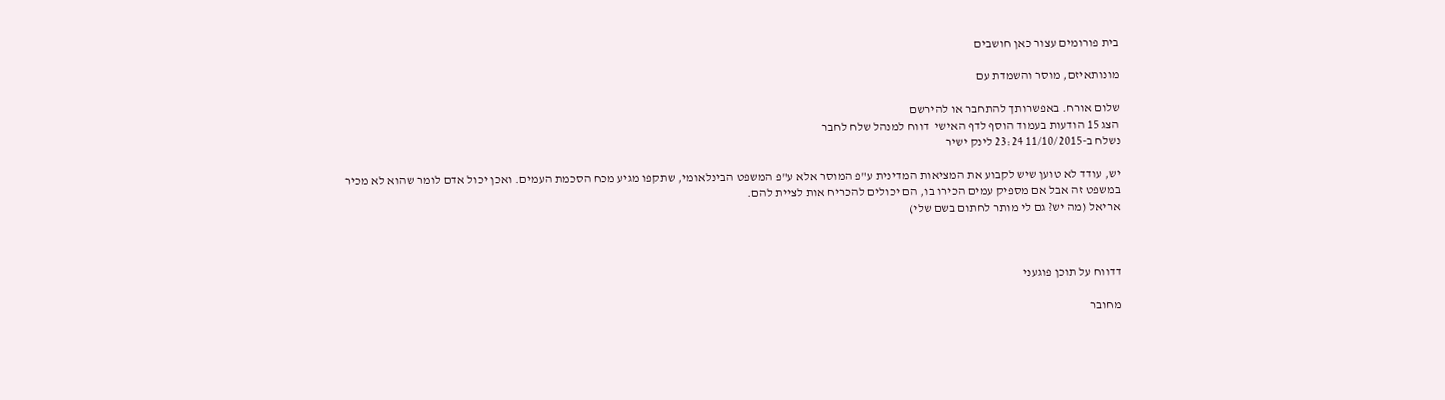בית פורומים עצור כאן חושבים

מונותאיזם, מוסר והשמדת עם

שלום אורח. באפשרותך להתחבר או להירשם
הצג 15 הודעות בעמוד הוסף לדף האישי  דווח למנהל שלח לחבר
נשלח ב-11/10/2015 23:24 לינק ישיר

יש, עודד לא טוען שיש לקבוע את המציאות המדינית ע"פ המוסר אלא ע"פ המשפט הבינלאומי, שתקפו מגיע מכח הסכמת העמים. ואכן יכול אדם לומר שהוא לא מכיר במשפט זה אבל אם מספיק עמים הכירו בו, הם יכולים להכריח אות לציית להם.
אריאל (מה יש? גם לי מותר לחתום בשם שלי)



דדווח על תוכן פוגעני

מחובר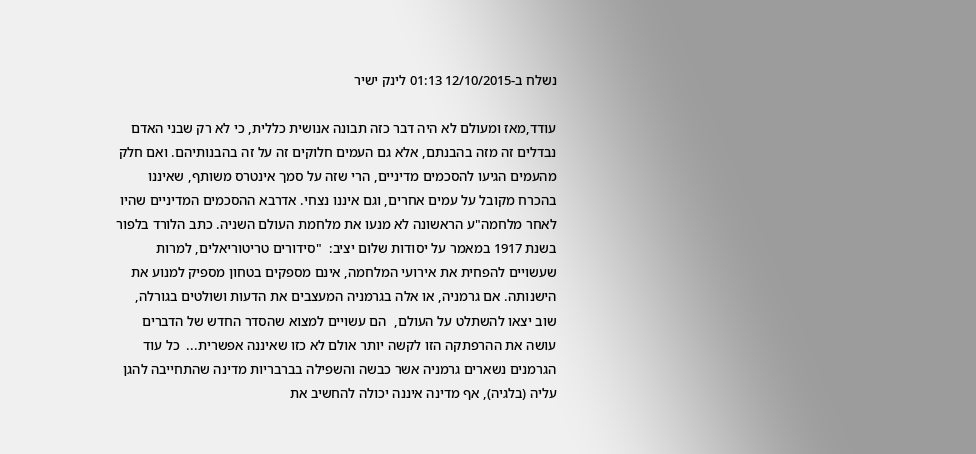נשלח ב-12/10/2015 01:13 לינק ישיר

עודד,מאז ומעולם לא היה דבר כזה תבונה אנושית כללית, כי לא רק שבני האדם נבדלים זה מזה בהבנתם, אלא גם העמים חלוקים זה על זה בהבנותיהם. ואם חלק מהעמים הגיעו להסכמים מדיניים, הרי שזה על סמך אינטרס משותף, שאיננו בהכרח מקובל על עמים אחרים, וגם איננו נצחי. אדרבא ההסכמים המדיניים שהיו לאחר מלחמה"ע הראשונה לא מנעו את מלחמת העולם השניה. כתב הלורד בלפור בשנת 1917 במאמר על יסודות שלום יציב:  "סידורים טריטוריאלים, למרות שעשויים להפחית את אירועי המלחמה, אינם מספקים בטחון מספיק למנוע את הישנותה. אם גרמניה, או אלה בגרמניה המעצבים את הדעות ושולטים בגורלה, שוב יצאו להשתלט על העולם,  הם עשויים למצוא שהסדר החדש של הדברים עושה את ההרפתקה הזו לקשה יותר אולם לא כזו שאיננה אפשרית...  כל עוד הגרמנים נשארים גרמניה אשר כבשה והשפילה בברבריות מדינה שהתחייבה להגן עליה (בלגיה), אף מדינה איננה יכולה להחשיב את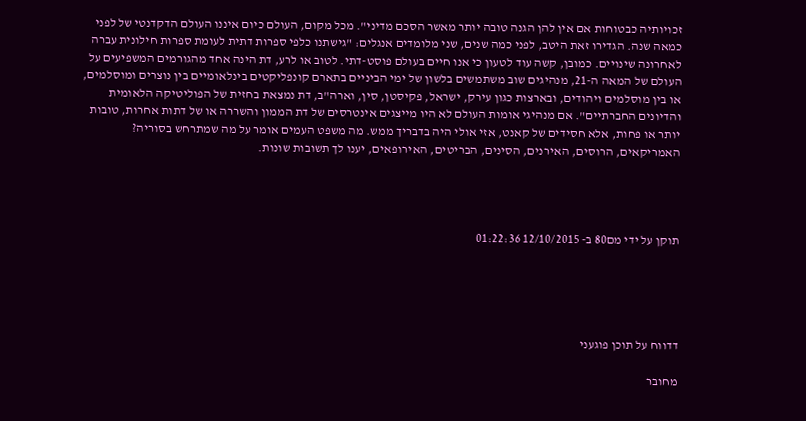זכויותיה כבטוחות אם אין להן הגנה טובה יותר מאשר הסכם מדיני". מכל מקום, העולם כיום איננו העולם הדקדנטי של לפני כמאה שנה. הגדירו זאת היטב, לפני כמה שנים, שני מלומדים אנגלים: "גישתנו כלפי ספרות דתית לעומת ספרות חילונית עברה לאחרונה שינויים. כמובן, קשה עוד לטעון כי אנו חיים בעולם פוסט-דתי. לטוב או לרע, דת הינה אחד מהגורמים המשפיעים על העולם של המאה ה-21, מנהיגים שוב משתמשים בלשון של ימי הביניים בתארם קונפליקטים בינלאומיים בין נוצרים ומוסלמים, או בין מוסלמים ויהודים, ובארצות כגון עירק, ישראל, פקיסטן, סין, וארה"ב, דת נמצאת בחזית של הפוליטיקה הלאומית והדיונים החברתיים". אם מנהיגי אומות העולם לא היו מייצגים אינטרסים של דת הממון והשררה או של דתות אחרות, טובות יותר או פחות, אלא חסידים של קאנט, אזי אולי היה בדבריך ממש. מה משפט העמים אומר על מה שמתרחש בסוריה? האמריקאים, הרוסים, האירנים, הסינים, הבריטים, האירופאים, יענו לך תשובות שונות.




תוקן על ידי מם80 ב- 12/10/2015 01:22:36





דדווח על תוכן פוגעני

מחובר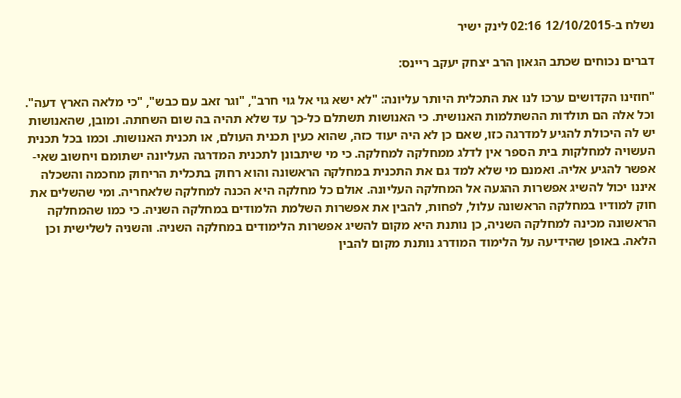נשלח ב-12/10/2015 02:16 לינק ישיר

דברים נכוחים שכתב הגאון הרב יצחק יעקב ריינס:

"חוזינו הקדושים ערכו לנו את התכלית היותר עליונה: "לא ישא גוי אל גוי חרב", "וגר זאב עם כבש", "כי מלאה הארץ דעה". וכל אלה הם תולדות ההשתלמות האנושית. כי האנושות תשתלם כל-כך עד שלא תהיה בה שום השחתה. ומובן, שהאנושות יש לה היכולת להגיע למדרגה כזו, שאם כן לא היה יעוד כזה, שהוא כעין תכנית העולם, או תכנית האנושות. וכמו בכל תכנית העשויה למחלקות בית הספר אין לדלג ממחלקה למחלקה. כי מי שיתבונן לתכנית המדרגה העליונה ישתומם ויחשוב שאי-אפשר להגיע אליה. ואמנם מי שלא למד גם את התכנית במחלקה הראשונה והוא רחוק בתכלית הריחוק מחכמה והשכלה איננו יכול להשיג אפשרות ההגעה אל המחלקה העליונה. אולם כל מחלקה היא הכנה למחלקה שלאחריה. ומי שהשלים את חוק למודיו במחלקה הראשונה עלול, לפחות, להבין את אפשרות השלמת הלמודים במחלקה השניה. כי כמו שהמחלקה הראשונה מכינה למחלקה השניה, כן נותנת היא מקום להשיג אפשרות הלימודים במחלקה השניה. והשניה לשלישית וכן הלאה. באופן שהידיעה על הלימוד המודרג נותנת מקום להבין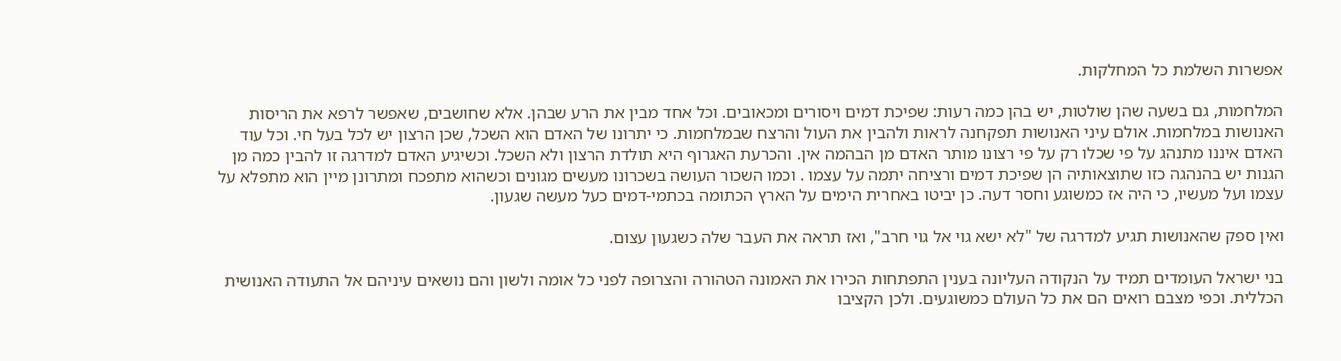אפשרות השלמת כל המחלקות.

המלחמות, גם בשעה שהן שולטות, יש בהן כמה רעות: שפיכת דמים ויסורים ומכאובים. וכל אחד מבין את הרע שבהן. אלא שחושבים, שאפשר לרפא את הריסות האנושות במלחמות. אולם עיני האנושות תפקחנה לראות ולהבין את העול והרצח שבמלחמות. כי יתרונו של האדם הוא השכל, שכן הרצון יש לכל בעל חי. וכל עוד האדם איננו מתנהג על פי שכלו רק על פי רצונו מותר האדם מן הבהמה אין. והכרעת האגרוף היא תולדת הרצון ולא השכל. וכשיגיע האדם למדרגה זו להבין כמה מן הגנות יש בהנהגה כזו שתוצאותיה הן שפיכת דמים ורציחה יתמה על עצמו . וכמו השכור העושה בשכרונו מעשים מגונים וכשהוא מתפכח ומתרונן מיין הוא מתפלא על עצמו ועל מעשיו, כי היה אז כמשוגע וחסר דעה. כן יביטו באחרית הימים על הארץ הכתומה בכתמי-דמים כעל מעשה שגעון.

ואין ספק שהאנושות תגיע למדרגה של "לא ישא גוי אל גוי חרב", ואז תראה את העבר שלה כשגעון עצום.

בני ישראל העומדים תמיד על הנקודה העליונה בענין התפתחות הכירו את האמונה הטהורה והצרופה לפני כל אומה ולשון והם נושאים עיניהם אל התעודה האנושית הכללית. וכפי מצבם רואים הם את כל העולם כמשוגעים. ולכן הקציבו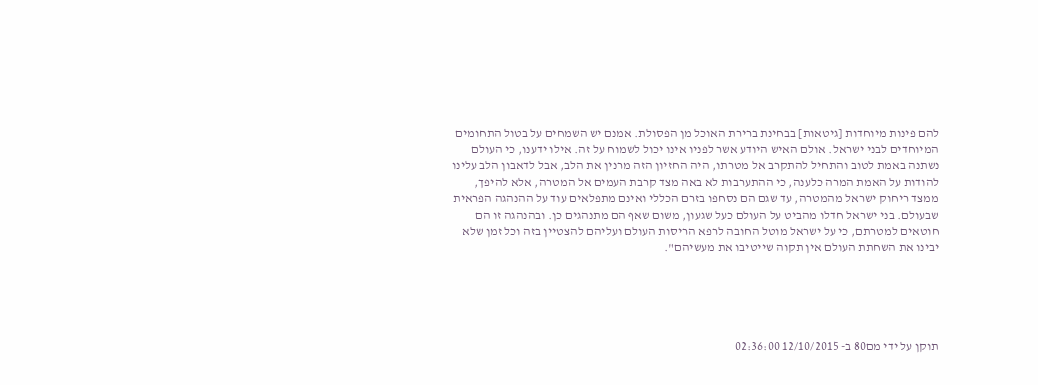להם פינות מיוחדות [גיטאות] בבחינת ברירת האוכל מן הפסולת. אמנם יש השמחים על בטול התחומים המיוחדים לבני ישראל. אולם האיש היודע אשר לפניו אינו יכול לשמוח על זה. אילו ידענו, כי העולם נשתנה באמת לטוב והתחיל להתקרב אל מטרתו, היה החזיון הזה מרנין את הלב, אבל לדאבון הלב עלינו להודות על האמת המרה כלענה, כי ההתערבות לא באה מצד קרבת העמים אל המטרה, אלא להיפך, ממצד ריחוק ישראל מהמטרה, עד שגם הם נסחפו בזרם הכללי ואינם מתפלאים עוד על ההנהגה הפראית שבעולם. בני ישראל חדלו מהביט על העולם כעל שגעון, משום שאף הם מתנהגים כן. ובהנהגה זו הם חוטאים למטרתם, כי על ישראל מוטל החובה לרפא הריסות העולם ועליהם להצטיין בזה וכל זמן שלא יבינו את השחתת העולם אין תקוה שייטיבו את מעשיהם".





תוקן על ידי מם80 ב- 12/10/2015 02:36:00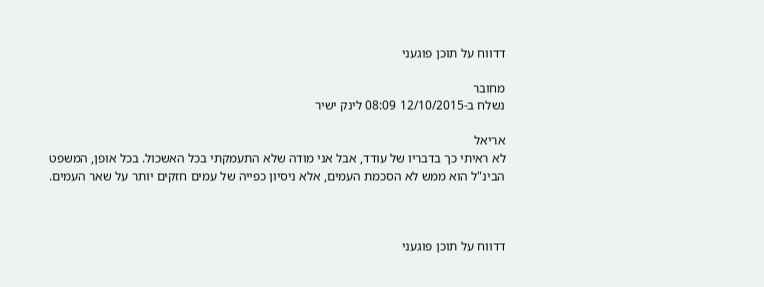דדווח על תוכן פוגעני

מחובר
נשלח ב-12/10/2015 08:09 לינק ישיר

אריאל
לא ראיתי כך בדבריו של עודד, אבל אני מודה שלא התעמקתי בכל האשכול. בכל אופן, המשפט הבינ"ל הוא ממש לא הסכמת העמים, אלא ניסיון כפייה של עמים חזקים יותר על שאר העמים.



דדווח על תוכן פוגעני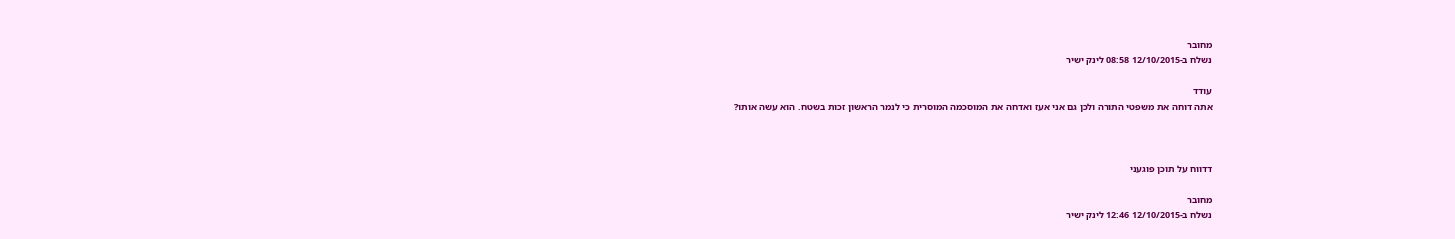מחובר
נשלח ב-12/10/2015 08:58 לינק ישיר

עודד
אתה דוחה את משפטי התורה ולכן גם אני אעז ואדחה את המוסכמה המוסרית כי לנמר הראשון זכות בשטח. הוא עשה אותו?



דדווח על תוכן פוגעני

מחובר
נשלח ב-12/10/2015 12:46 לינק ישיר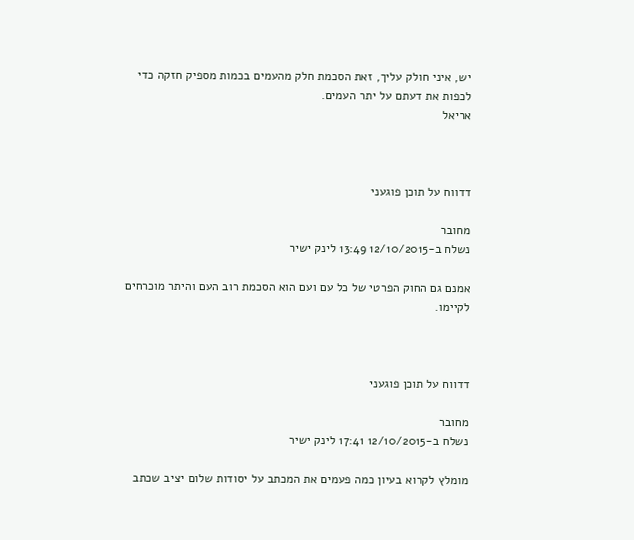יש, איני חולק עליך, זאת הסכמת חלק מהעמים בכמות מספיק חזקה כדי לכפות את דעתם על יתר העמים.
אריאל



דדווח על תוכן פוגעני

מחובר
נשלח ב-12/10/2015 13:49 לינק ישיר

אמנם גם החוק הפרטי של כל עם ועם הוא הסכמת רוב העם והיתר מוכרחים לקיימו.



דדווח על תוכן פוגעני

מחובר
נשלח ב-12/10/2015 17:41 לינק ישיר

מומלץ לקרוא בעיון כמה פעמים את המכתב על יסודות שלום יציב שכתב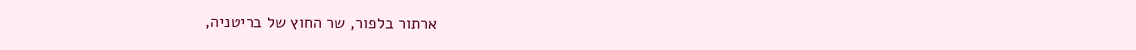ארתור בלפור, שר החוץ של בריטניה,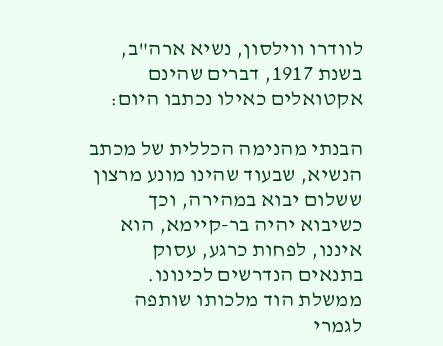לוודרו ווילסון, נשיא ארה"ב, בשנת 1917, דברים שהינם אקטואלים כאילו נכתבו היום:

הבנתי מהנימה הכללית של מכתב הנשיא, שבעוד שהינו מונע מרצון ששלום יבוא במהירה, וכך כשיבוא יהיה בר-קיימא, הוא איננו, לפחות כרגע, עסוק בתנאים הנדרשים לכינונו. ממשלת הוד מלכותו שותפה לגמרי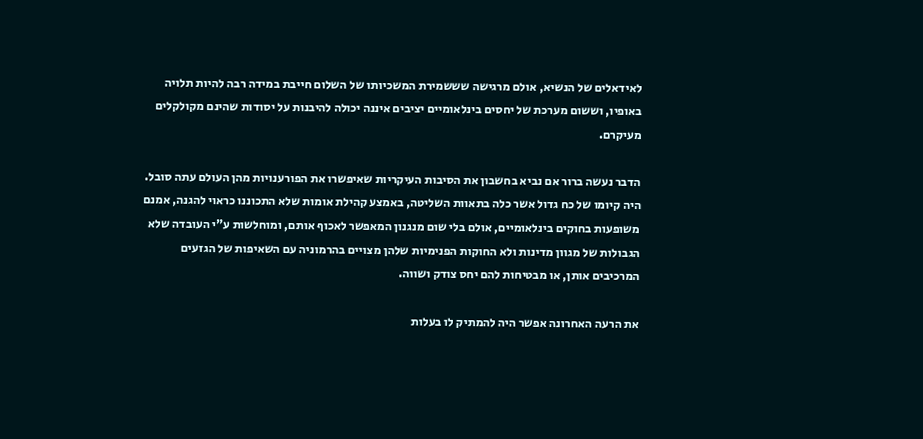לאידאלים של הנשיא, אולם מרגישה שששמירת המשכיותו של השלום חייבת במידה רבה להיות תלויה באופיו, וששום מערכת של יחסים בינלאומיים יציבים איננה יכולה להיבנות על יסודות שהינם מקולקלים מעיקרם.

הדבר נעשה ברור אם נביא בחשבון את הסיבות העיקריות שאיפשרו את הפורענויות מהן העולם עתה סובל. היה קיומו של כח גדול אשר כלה בתאוות השליטה, באמצע קהילת אומות שלא התכוננו כראוי להגנה, אמנם משופעות בחוקים בינלאומיים, אולם בלי שום מנגנון המאפשר לאכוף אותם, ומוחלשות ע"י העובדה שלא הגבולות של מגוון מדינות ולא החוקות הפנימיות שלהן מצויים בהרמוניה עם השאיפות של הגזעים המרכיבים אותן, או מבטיחות להם יחס צודק ושווה.

את הרעה האחרונה אפשר היה להמתיק לו בעלות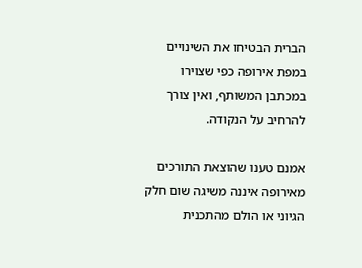הברית הבטיחו את השינויים במפת אירופה כפי שצוירו במכתבן המשותף, ואין צורך להרחיב על הנקודה.

אמנם טענו שהוצאת התורכים מאירופה איננה משיגה שום חלק הגיוני או הולם מהתכנית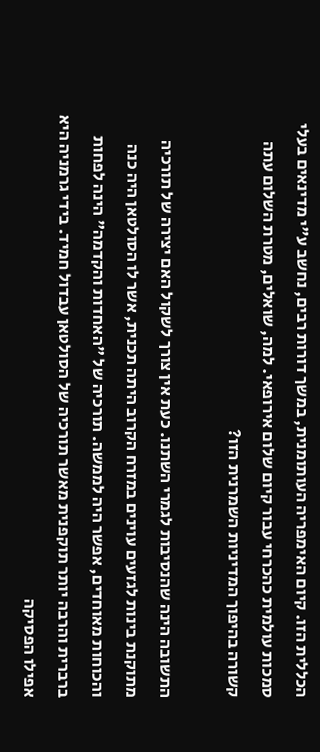הכללית הזו. קיום האימפריה העותומנית, במשך דורות רבים, נחשב ע"י מדינאים בעלי סמכות עולמית כהכרחי עבור קיום שלום אירופאי. למה, שואלים, מטרת השלום עתה קשורה בהיפוך המדיניות השמרנית הזו?

התשובה הינה שהנסיבות לגמרי השתנו. כעת אין צורך לשקול האם יצירה של תורכיה מתוקנת בינות לגזעים עוינים במזרח הקרוב היתה תכנית, אשר לו הסולטאן היה כנה והכוחות מאוחדים, אפשר היה לממשה. תורכיה של "האחדות והקדמה" הינה לפחות ברברית והרבה יותר תוקפנית מאשר תורכיה של הסולטאן עבדול חמיד. בידי גרמניה היא אפילו הפסיקה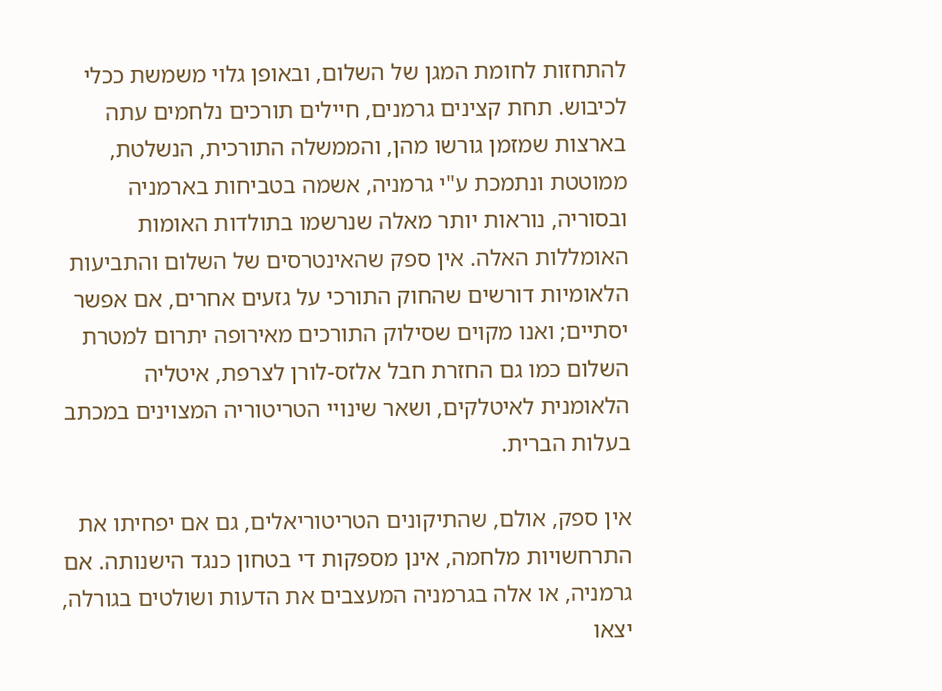להתחזות לחומת המגן של השלום, ובאופן גלוי משמשת ככלי לכיבוש. תחת קצינים גרמנים, חיילים תורכים נלחמים עתה בארצות שמזמן גורשו מהן, והממשלה התורכית, הנשלטת, ממוטטת ונתמכת ע"י גרמניה, אשמה בטביחות בארמניה ובסוריה, נוראות יותר מאלה שנרשמו בתולדות האומות האומללות האלה. אין ספק שהאינטרסים של השלום והתביעות הלאומיות דורשים שהחוק התורכי על גזעים אחרים, אם אפשר יסתיים; ואנו מקוים שסילוק התורכים מאירופה יתרום למטרת השלום כמו גם החזרת חבל אלזס-לורן לצרפת, איטליה הלאומנית לאיטלקים, ושאר שינויי הטריטוריה המצוינים במכתב בעלות הברית.

אין ספק, אולם, שהתיקונים הטריטוריאלים, גם אם יפחיתו את התרחשויות מלחמה, אינן מספקות די בטחון כנגד הישנותה. אם גרמניה, או אלה בגרמניה המעצבים את הדעות ושולטים בגורלה, יצאו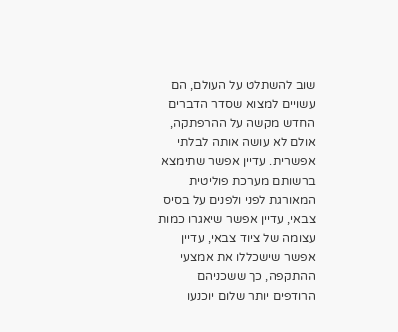שוב להשתלט על העולם, הם עשויים למצוא שסדר הדברים החדש מקשה על ההרפתקה, אולם לא עושה אותה לבלתי אפשרית. עדיין אפשר שתימצא ברשותם מערכת פוליטית המאורגת לפני ולפנים על בסיס צבאי, עדיין אפשר שיאגרו כמות עצומה של ציוד צבאי, עדיין אפשר שישכללו את אמצעי ההתקפה, כך ששכניהם הרודפים יותר שלום יוכנעו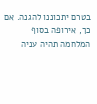בטרם יתכוננו להגנה. אם כך, אירופה בסוף המלחמה תהיה עניה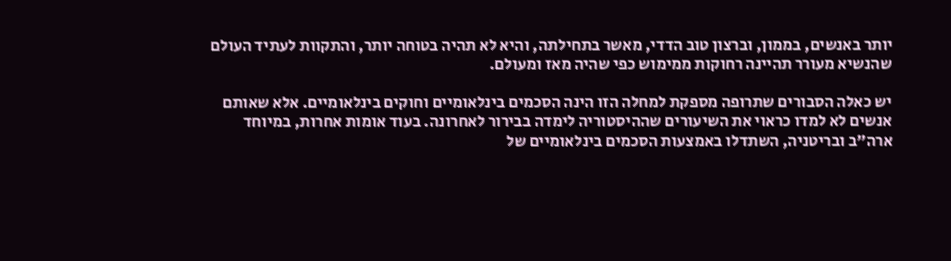יותר באנשים, בממון, וברצון טוב הדדי, מאשר בתחילתה, והיא לא תהיה בטוחה יותר, והתקוות לעתיד העולם שהנשיא מעורר תהיינה רחוקות ממימוש כפי שהיה מאז ומעולם.

יש כאלה הסבורים שתרופה מספקת למחלה הזו הינה הסכמים בינלאומיים וחוקים בינלאומיים. אלא שאותם אנשים לא למדו כראוי את השיעורים שההיסטוריה לימדה בבירור לאחרונה. בעוד אומות אחרות, במיוחד ארה"ב ובריטניה, השתדלו באמצעות הסכמים בינלאומיים של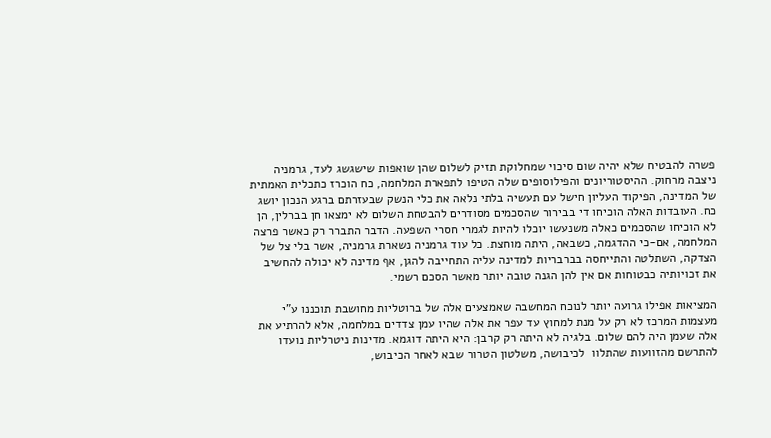פשרה להבטיח שלא יהיה שום סיכוי שמחלוקת תזיק לשלום שהן שואפות שישגשג לעד, גרמניה ניצבה מרחוק. ההיסטוריונים והפילוסופים שלה הטיפו לתפארת המלחמה, כח הוכרז כתכלית האמתית של המדינה, הפיקוד העליון חישל עם תעשיה בלתי נלאה את כלי הנשק שבעזרתם ברגע הנכון יושג כח. העובדות האלה הוכיחו די בבירור שהסכמים מסודרים להבטחת השלום לא ימצאו חן בברלין, הן לא הוכיחו שהסכמים כאלה משנעשו יוכלו להיות לגמרי חסרי השפעה. הדבר התברר רק כאשר פרצה המלחמה, אם-כי ההדגמה, כשבאה, היתה מוחצת. כל עוד גרמניה נשארת גרמניה, אשר בלי צל של הצדקה, השתלטה והתייחסה בברבריות למדינה עליה התחייבה להגן, אף מדינה לא יכולה להחשיב את זכויותיה כבטוחות אם אין להן הגנה טובה יותר מאשר הסכם רשמי.

המציאות אפילו גרועה יותר לנוכח המחשבה שאמצעים אלה של ברוטליות מחושבת תוכננו ע"י מעצמות המרכז לא רק על מנת למחוץ עד עפר את אלה שהיו עמן צדדים במלחמה, אלא להרתיע את אלה שעמן היה להם שלום. בלגיה לא היתה רק קרבן: היא היתה דוגמא. מדינות ניטרליות נועדו להתרשם מהזוועות שהתלוו  לכיבושה, משלטון הטרור שבא לאחר הכיבוש,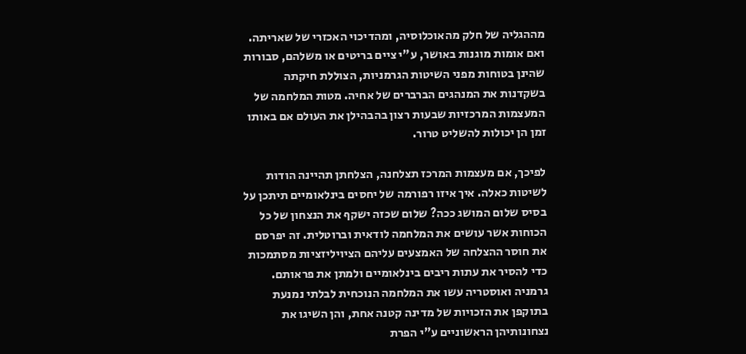מההגליה של חלק מהאוכלוסיה, ומהדיכוי האכזרי של שאריתה. ואם אומות מוגנות באושר, ע"י ציים בריטים או משלהם, סבורות שהינן בטוחות מפני השיטות הגרמניות, הצוללת חיקתה בשקדנות את המנהגים הברברים של אחיה. מטות המלחמה של המעצמות המרכזיות שבעות רצון בהבהילן את העולם אם באותו זמן הן יכולות להשליט טרור.

לפיכך, אם מעצמות המרכז תצלחנה, הצלחתן תהיינה הודות לשיטות כאלה. איך איזו רפורמה של יחסים בינלאומיים תיתכן על בסיס שלום המושג ככה? שלום שכזה ישקף את הנצחון של כל הכוחות אשר עושים את המלחמה לודאית וברוטלית. זה יפרסם את חוסר ההצלחה של האמצעים עליהם הציויליזציות מסתמכות כדי להסיר את עתות ריבים בינלאומיים ולמתן את פראותם. גרמניה ואוסטריה עשו את המלחמה הנוכחית לבלתי נמנעת בתוקפן את הזכויות של מדינה קטנה אחת, והן השיגו את נצחונותיהן הראשוניים ע"י הפרת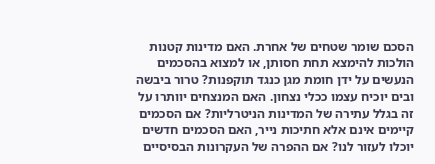הסכם שומר שטחים של אחרת. האם מדינות קטנות הולכות להימצא תחת חסותן, או למצוא בהסכמים הנעשים על ידן חומת מגן כנגד תוקפנות? טרור ביבשה ובים יוכיח עצמו ככלי נצחון. האם המנצחים יוותרו על זה בגלל עתירה של המדינות הניטרליות? אם הסכמים קיימים אינם אלא חתיכות נייר, האם הסכמים חדשים יוכלו לעזור לנו? אם ההפרה של העקרונות הבסיסיים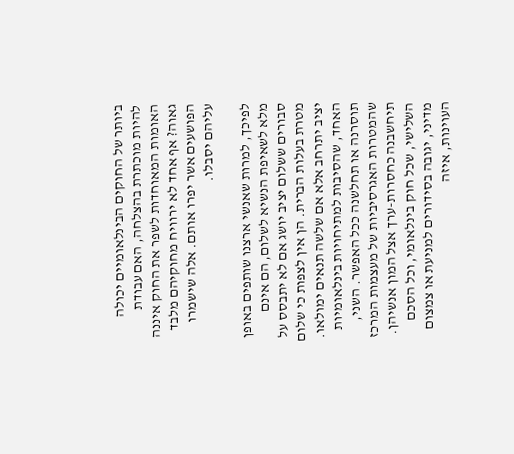ביותר של החוקים הבינלאומיים יכולה להיות מוכתרת בהצלחה, האם עבודת האומות המאוחדות לשפר את החוק איננה גאוה? אף אחד לא ירוויח מחוקיהם מלבד הפושעים אשר יפרו אותם. אלה שישמרו עליהם יסבלו.

לפיכך, למרות שאנשי ארצנו שותפים באופן מלא לשאיפת הנשיא לשלום, הם אינם סבורים ששלום יציב יושג אם לא יתבסס על מטרת בעלות הברית. הן אין לצפות כי שלום יציב יתרחב אלא אם שלשה תנאים ימולאו. האחד, שהסיבות למתיחויות בינלאומיות תוסרנה או תחלשנה ככל האפשר. השני, שהמטרות האגרסיביות של מעצמות המרכז תיחשבנה כחסרות-ערך אצל המון אנשיהן. השלישי, שכל חוק בינלאומי, וכל הסכם מדיני, יגובה בסידורים למניעת או צמצום העוינות, איזה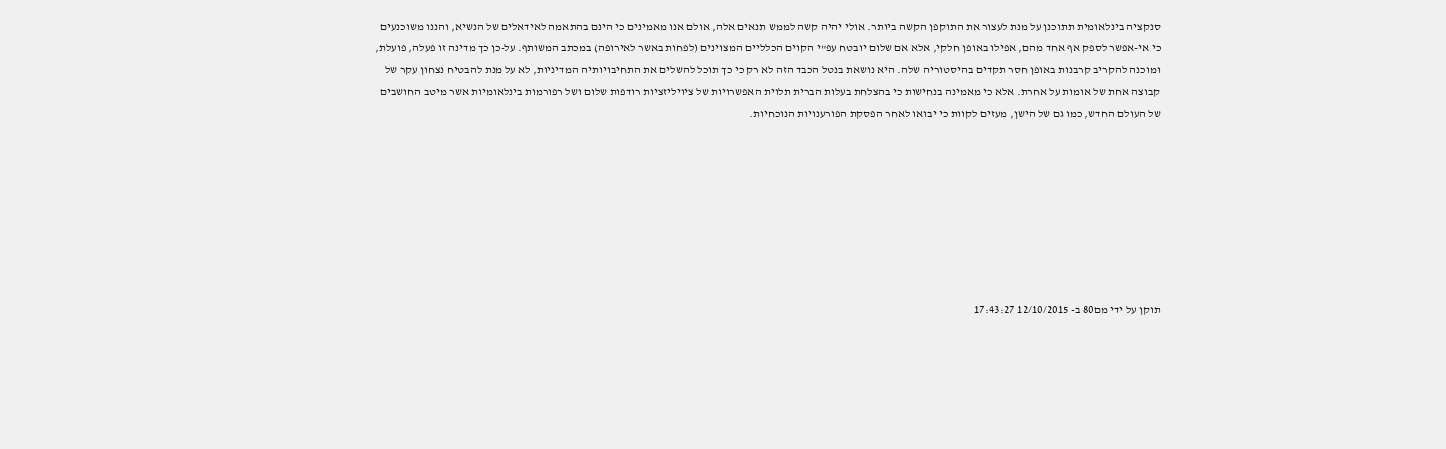סנקציה בינלאומית תתוכנן על מנת לעצור את התוקפן הקשה ביותר. אולי יהיה קשה לממש תנאים אלה, אולם אנו מאמינים כי הינם בהתאמה לאידאלים של הנשיא, והננו משוכנעים כי אי-אפשר לספק אף אחד מהם, אפילו באופן חלקי, אלא אם שלום יובטח עפ"י הקוים הכלליים המצוינים (לפחות באשר לאירופה) במכתב המשותף. על-כן כך מדינה זו פעלה, פועלת, ומוכנה להקריב קרבנות באופן חסר תקדים בהיסטוריה שלה. היא נושאת בנטל הכבד הזה לא רק כי כך תוכל להשלים את התחיבויותיה המדיניות, לא על מנת להבטיח נצחון עקר של קבוצה אחת של אומות על אחרת. אלא כי מאמינה בנחישות כי בהצלחת בעלות הברית תלוית האפשרויות של ציויליזציות רודפות שלום ושל רפורמות בינלאומיות אשר מיטב החושבים של העולם החדש, כמו גם של הישן, מעזים לקוות כי יבואו לאחר הפסקת הפורענויות הנוכחיות.








תוקן על ידי מם80 ב- 12/10/2015 17:43:27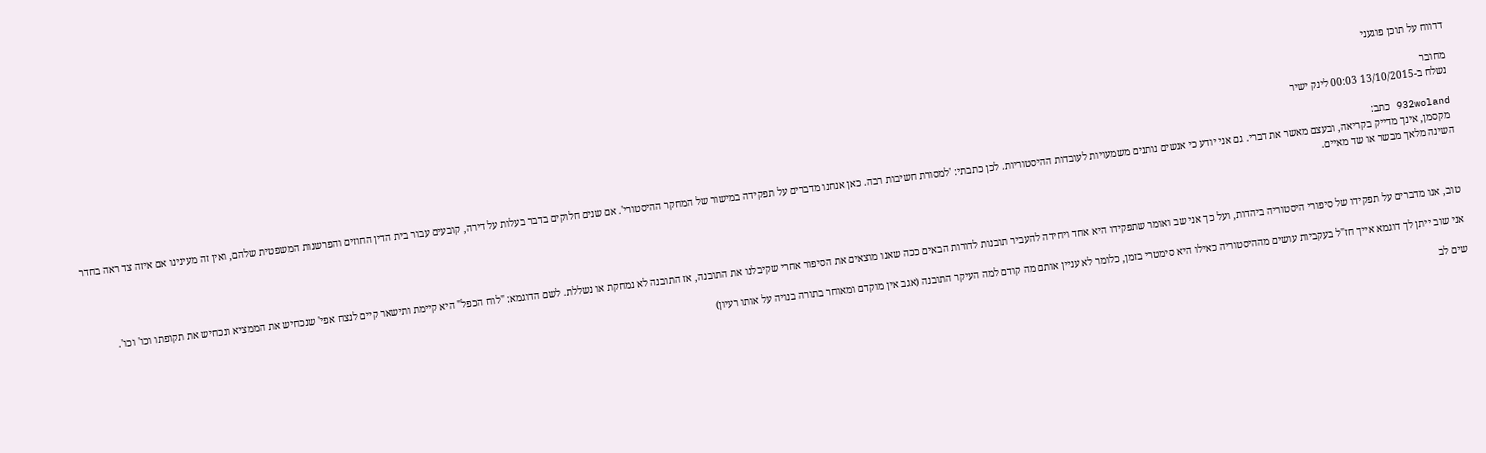דדווח על תוכן פוגעני

מחובר
נשלח ב-13/10/2015 00:03 לינק ישיר

932woland כתב:
 מקסמן, אינך מדייק בקריאה, ובעצם מאשר את דברי. גם אני יודע כי אנשים נותנים משמעויות לעובדות ההיסטוריות. לכן כתבתי: 'למסורת חשיבות רבה. כאן אנחנו מדברים על תפקידה במישור של המחקר ההיסטורי'. אם שנים חלוקים בדבר בעלות על דירה, קובעים עבור בית הדין החוזים והפרשנות המשפטית שלהם, ואין זה מעינינו אם איזה צד ראה בחדר השינה מלאך מבשר או שד מאיים.



טוב, אנו מדברים על תפקידו של סיפורי היסטוריה ביהדות, ועל כך אני שב ואומר שתפקידו היא אחד ויחידה להעביר תובנות לדורות הבאים ככה שאנו מוצאים את הסיפור אחרי שקיבלנו את התובנה, אז התובנה לא נמחקת או נשללת. לשם הדוגמא: "לוח הכפל" היא קיימת ותישאר קיים לנצח אפי' שנכחיש את הממציא ונכחיש את תקופתו וכו' וכו'.

אני שוב ייתן לך דוגמא אייך חז"ל בעקביות עושים מההיסטוריה כאילו היא סימטרי בזמן, כלומר לא עניין אותם מה קודם למה העיקר התובנה (אגב אין מוקדם ומאוחר בתורה בנויה על אותו רעיון)

שים לב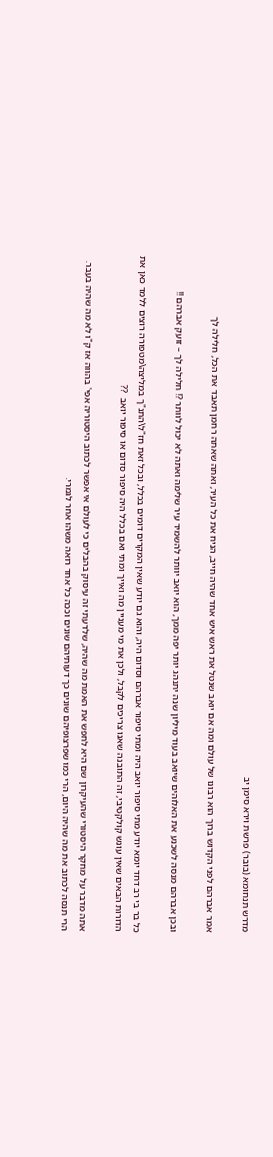מדרש תנחומא (בובר) פרשת וירא סימן יב

אמר אברהם לפני הקדוש ברוך הוא רבונו של עולם ומה אם יואב שנטל את ראש איש אחד שהיה חייב, הניח את כל העיר, ואתה שאתה רחמן תאבד את הכל, חלילה לך

ובכן אברהם מנסה לשכנע את האלוהים שיואב בעוד מיליון שנה יתנהג יותר יפה ממך, הוא יואב יוותר להשמיד עיר שלימה ואתה לא יכול לוותר ?! חלילה לך – זועק אברהם !!

כל בר בי רב דחד יומא יודע מתי סיפור יואב היה ומתי סיפור אברהם וסדום היה, והוא גם יודע שאין המקרים דומים בכלל, ובכל זאת חז"ל\התנ"ך במליצה\מטפורה רוצים ללמד כאן את הדורות הבאים שאין עונש קולקטיבי, זה התובנה שאנו צריכים לקבל, ולכן את מי מעניין מה ואייך ומתי ואם בכלל היה סיפור סדום או סיפור יואב  ??

אתה מדבר על מחקר היסטורי שהעיקרון שם היא לחפש את האמת מה שהיה, שלדעתי זה עיסוק בהבלים כי לעולם אי אפשר לכתוב היסטוריה אפי' בהווה אז ק"ו לא מה שהיה בעבר. הרי תנסה לכתוב את מה שהיה היום, הרי כמו שפרצופיהם שונים כך דעותיהם שונים וככה כל אחד רואה משהו אחר לגמרי.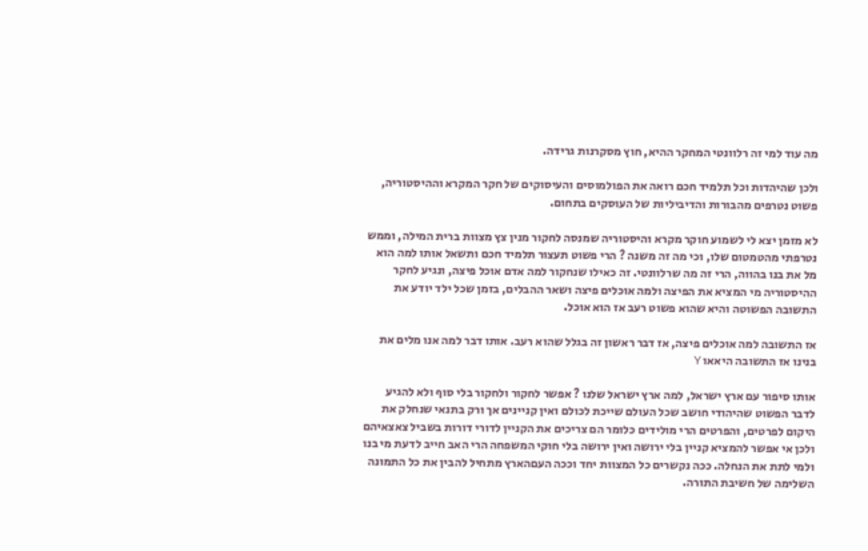מה עוד למי זה רלוונטי המחקר ההיא, חוץ מסקרנות גרידה.

ולכן שהיהדות וכל תלמיד חכם רואה את הפולמוסים והעיסוקים של חקר המקרא וההיסטוריה, פשוט נטרפים מהבורות והדיביליות של העוסקים בתחום.

לא מזמן יצא לי לשמוע חוקר מקרא והיסטוריה שמנסה לחקור מנין צץ מצוות ברית המילה, וממש נטרפתי מהטמטום שלו, וכי מה זה משנה ? הרי פשוט תעצור תלמיד חכם ותשאל אותו למה הוא מל את בנו בהווה, הרי זה מה שרלוונטי. זה כאילו שנחקור למה אדם אוכל פיצה, ונגיע לחקר ההיסטוריה מי המציא את הפיצה ולמה אוכלים פיצה ושאר ההבלים, בזמן שכל ילד יודע את התשובה הפשוטה והיא שהוא פשוט רעב אז הוא אוכל.

אז התשובה למה אוכלים פיצה, אז דבר ראשון זה בגלל שהוא רעב. אותו דבר למה אנו מלים את בנינו אז התשובה היאאו Y

אותו סיפור עם ארץ ישראל, למה ארץ ישראל שלנו ? אפשר לחקור ולחקור בלי סוף ולא להגיע לדבר הפשוט שהיהודי חושב שכל העולם שייכת לכולם ואין קניינים אך ורק בתנאי שנחלק את היקום לפרטים, והפרטים הרי מולידים כלומר הם צריכים את הקניין לדורי דורות בשביל צאצאיהם ולכן אי אפשר להמציא קניין בלי ירושה ואין ירושה בלי חוקי המשפחה הרי האב חייב לדעת מי בנו ולמי לתת את הנחלה. ככה נקשרים כל המצוות יחד וככה העםהארץ מתחיל להבין את כל התמונה השלימה של חשיבת התורה.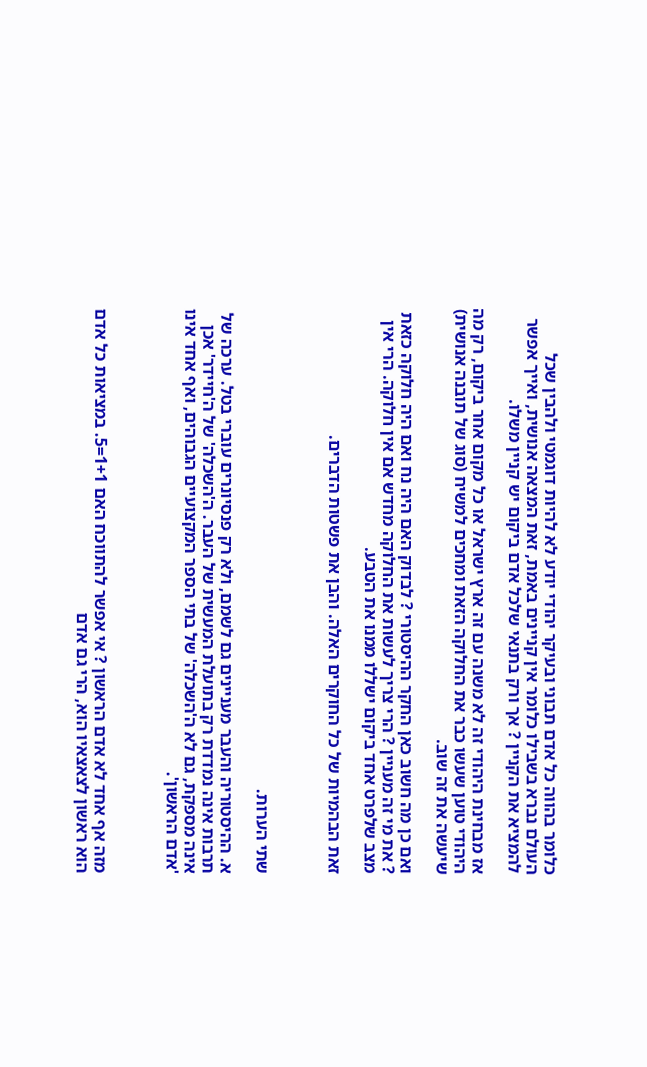כלומר בהווה כל אדם תבוני ובעיקר יהודי יודע לא להיות דוגמטי ולהבין שכל העולם נברא בשבילו כלומר אין קניינים באמת, זאת המצאה אנושית, ואייך אפשר להמציא את הקניין ? אך ורק בתנאי שלכל אדם ביקום יש קניין משלו.

אז מבחינת היהודי זה לא משנה עם זה ארץ ישראל או כל מקום אחר ביקום, רק מה היהודי טוען שעשו כבר את החלוקה הזאת ומחכים למשיח (סוג של תובנה אנושית) שיעשה את זה שוב.

ואם כן מה חשוב כאן החקר ההיסטורי ? לבדוק האם היה נח ואם היה חלוקה כזאת ? את מי זה מעניין ? הרי צריך לעשות את החלוקה מחדש אם אין חלוקה. הרי אין מצב שלפרט אחד ביקום ישללו ממנו את הטבע.

זאת הבהמיות של כל החוקרים האלה. והבן את פשטות הדברים.



שתי הערות.

א. ההיסטוריה והעבר מעניינים גם לשמם, ולא רק פנסיונרים עוברי בטל. ערכה של תרבות אינה נמדדת רק בתועלת המעשית של העבר. ה'השכלה' של ה'חיידר' אכן אינה מספקת, גם לא ה'השכלה' של בתי הספר המקצועיים הגבוהים, ואף אחד אינו 'אדם הראשון'.



מזה אף אחד לא אדם הראשון ? אי אפשר להתווכח האם 1+1=5. במציאות כל אדם הוא ראשון לצאצאיו הוא, הרי גם אדם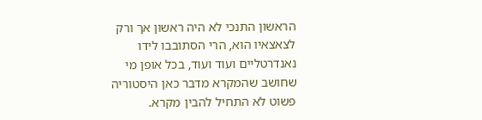הראשון התנכי לא היה ראשון אך ורק לצאצאיו הוא, הרי הסתובבו לידו נאנדרטליים ועוד ועוד, בכל אופן מי שחושב שהמקרא מדבר כאן היסטוריה פשוט לא התחיל להבין מקרא.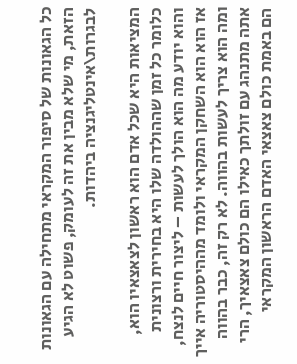כל הגאונות של סיפור המקראי מתחילה עם הגאונות הזאת, מי שלא מבין את זה לעומק, פשוט לא הגיע לבגרות\אינטליגנציה ביהדות.

המציאות היא שכל אדם הוא ראשון לצאצאיו הוא, כלומר כל זמן שההולדה שלו היא בחירית ורצונית והוא יודע מה הוא הולך לעשות – ליצור חיים לנצח, אז הוא הוא השחקן המקראי ולומד מההיסטוריה אייך ומה הוא צריך לעשות בהווה. לא רק זה, כבר בהווה אתה מתנהג עם זולתך כאילו הם כולם צאצאיך, הרי הם באמת כולם צאצאי האדם הראשון המקראי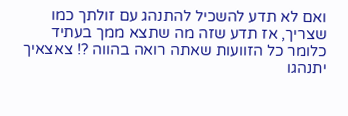ואם לא תדע להשכיל להתנהג עם זולתך כמו שצריך, אז תדע שזה מה שתצא ממך בעתיד כלומר כל הזוועות שאתה רואה בהווה ?! צאצאיך יתנהגו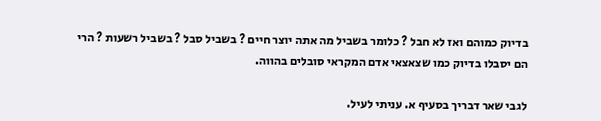בדיוק כמוהם ואז לא חבל ? כלומר בשביל מה אתה יוצר חיים ? בשביל סבל ? בשביל רשעות ? הרי הם יסבלו בדיוק כמו שצאצאי אדם המקראי סובלים בהווה.

לגבי שאר דבריך בסעיף א. עניתי לעיל.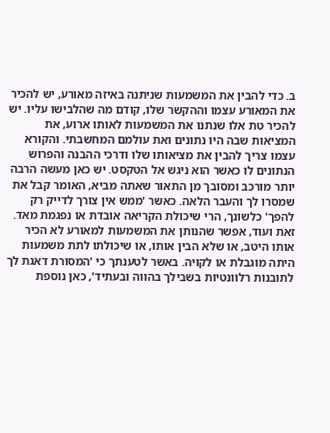ב. כדי להבין את המשמעות שניתנה באיזה מאורע, יש להכיר את המאורע עצמו וההקשר שלו, קודם מה שהלבישו עליו. יש להכיר טת אלו שנתנו את המשמעות לאותו ארוע, את המציאות שבה היו נתונים ואת עולמם המחשבתי. והקורא עצמו צריך להבין את מציאותו שלו ודרכי ההבנה והפרוש הנתונים לו כאשר הוא ניגש אל הטקסט. יש כאן מעשה הרבה יותר מורכב ומסובך מן התאור שאתה מביא, האומר קבל את שמסרו לך והעבר הלאה. כאשר 'ממש אין צורך לדייק רק להפך' כלשונך, הרי שיכולת הקריאה אובדת או נפגמת מאד. זאת ועוד, אפשר שהנותן את המשמעות למאורע לא הכיר אותו היטב, או שלא הבין אותו, או שיכולתו לתת משמעות היתה מוגבלת או לקויה. באשר לטענתך כי 'המסורת דאגת לך לתובנות רלוונטיות בשבילך בהווה ובעתיד', כאן נוספת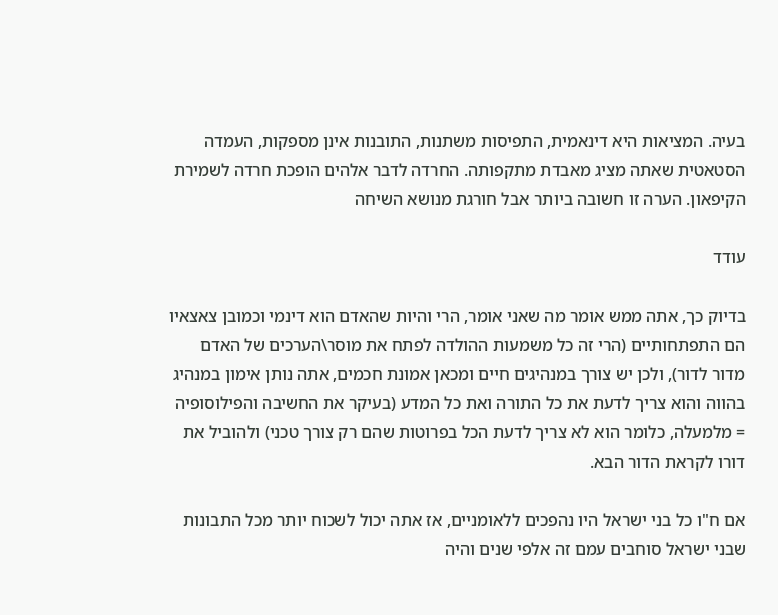בעיה. המציאות היא דינאמית, התפיסות משתנות, התובנות אינן מספקות, העמדה הסטאטית שאתה מציג מאבדת מתקפותה. החרדה לדבר אלהים הופכת חרדה לשמירת הקיפאון. הערה זו חשובה ביותר אבל חורגת מנושא השיחה

עודד

בדיוק כך, אתה ממש אומר מה שאני אומר, הרי והיות שהאדם הוא דינמי וכמובן צאצאיו הם התפתחותיים (הרי זה כל משמעות ההולדה לפתח את מוסר\הערכים של האדם מדור לדור), ולכן יש צורך במנהיגים חיים ומכאן אמונת חכמים, אתה נותן אימון במנהיג בהווה והוא צריך לדעת את כל התורה ואת כל המדע (בעיקר את החשיבה והפילוסופיה = מלמעלה, כלומר הוא לא צריך לדעת הכל בפרוטות שהם רק צורך טכני) ולהוביל את דורו לקראת הדור הבא.

אם ח"ו כל בני ישראל היו נהפכים ללאומניים, אז אתה יכול לשכוח יותר מכל התבונות שבני ישראל סוחבים עמם זה אלפי שנים והיה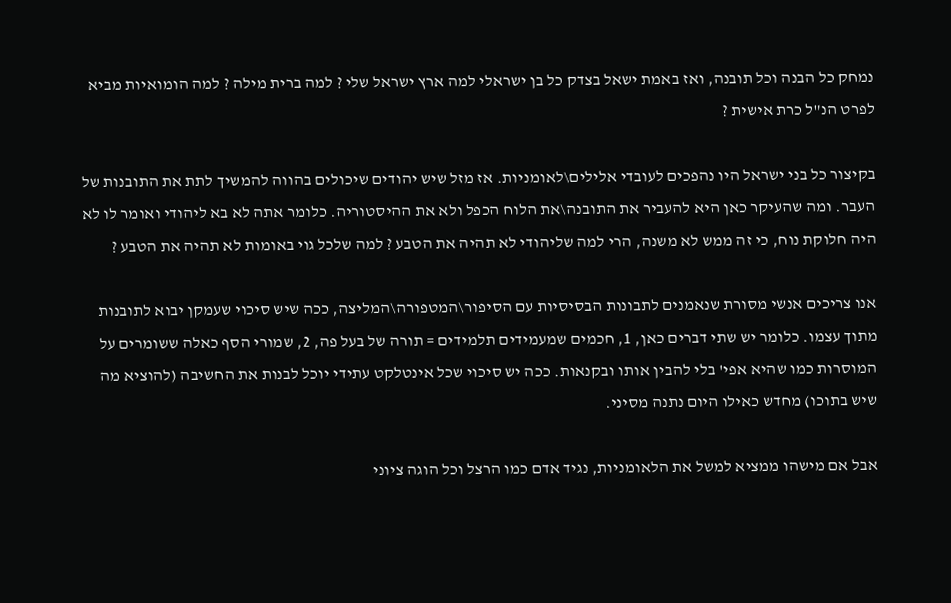נמחק כל הבנה וכל תובנה, ואז באמת ישאל בצדק כל בן ישראלי למה ארץ ישראל שלי ? למה ברית מילה ? למה הומואיות מביא לפרט הנ"ל כרת אישית ?

בקיצור כל בני ישראל היו נהפכים לעובדי אלילים\לאומניות. אז מזל שיש יהודים שיכולים בהווה להמשיך לתת את התובנות של העבר. ומה שהעיקר כאן היא להעביר את התובנה\את הלוח הכפל ולא את ההיסטוריה. כלומר אתה לא בא ליהודי ואומר לו לא היה חלוקת נוח, כי זה ממש לא משנה, הרי למה שליהודי לא תהיה את הטבע ? למה שלכל גוי באומות לא תהיה את הטבע ?

אנו צריכים אנשי מסורת שנאמנים לתבונות הבסיסיות עם הסיפור\המטפורה\המליצה, ככה שיש סיכוי שעמקן יבוא לתובנות מתוך עצמו. כלומר יש שתי דברים כאן, 1, חכמים שמעמידים תלמידים = תורה של בעל פה, 2, שמורי הסף כאלה ששומרים על המוסרות כמו שהיא אפי' בלי להבין אותו ובקנאות. ככה יש סיכוי שכל אינטלקט עתידי יוכל לבנות את החשיבה (להוציא מה שיש בתוכו) מחדש כאילו היום נתנה מסיני.

אבל אם מישהו ממציא למשל את הלאומניות, נגיד אדם כמו הרצל וכל הוגה ציוני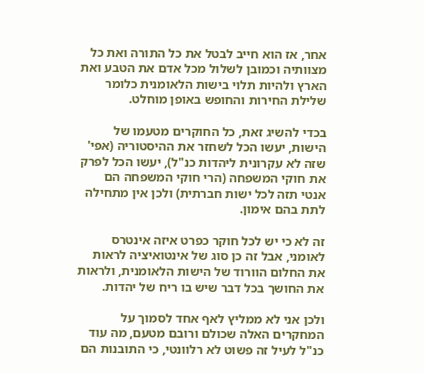אחר, אז הוא חייב לבטל את כל התורה ואת כל מצוותיה וכמובן לשלול מכל אדם את הטבע ואת הארץ ולהיות תלוי בישות הלאומנית כלומר שלילת החירות והחופש באופן מוחלט.

בכדי להשיג זאת, כל החוקרים מטעמו של הישות, יעשו הכל לשחזר את ההיסטוריה (אפי' שזה לא עקרונית ליהדות כנ"ל), יעשו הכל לפרק את חוקי המשפחה (הרי חוקי המשפחה הם אנטי תזה לכל ישות חברתית) ולכן אין מתחילה לתת בהם אימון.

זה לא כי יש לכל חוקר כפרט איזה אינטרס לאומני, אבל זה כן סוג של אינטואיציה לראות את החלום הוורוד של הישות הלאומנית, ולראות את החושך בכל דבר שיש בו ריח של יהדות.

ולכן אני לא ממליץ לאף אחד לסמוך על המחקרים האלה שכולם ורובם מטעם, מה עוד כנ"ל לעיל זה פשוט לא רלוונטי, כי התובנות הם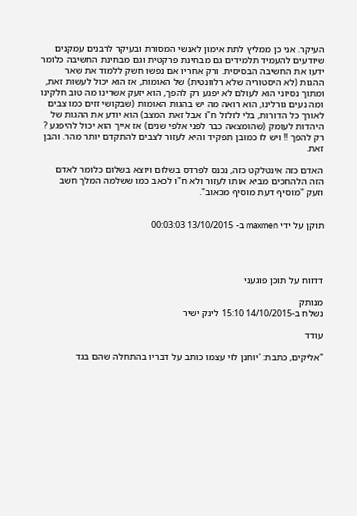העיקר. אני כן ממליץ לתת אימון לאנשי המסורת ובעיקר לרבנים עמקנים שיודעים להעמיד תלמידים גם מבחינת פרקטית וגם מבחינת החשיבה כלומר ידעו את החשיבה הבסיסית. ורק אחריו אם נפשו חשק ללמוד את שאר ההגות (לא היסטוריה שלא רלוונטית) של האומות, אז הוא יכול לעשות זאת, ומתוך נסיוני הוא לעולם לא יפגע רק להפך, הוא יזעק אשרינו מה טוב חלקינו ומה נעים גורלינו, הוא רואה מה יש בהגות האומות (שבקושי זזים כמו צבים לאורך כל הדורות, בלי לזלזל ח"ו אבל זאת המצב) הוא יודע את ההגות של היהדות לעומק (שהומצאה כבר לפני אלפי שנים) אז אייך הוא יכול להיפגע ? רק להפך !! ויש לו כמובן תפקיד והיא לעזור לצבים להתקדם יותר מהר. והבן זאת.

האדם כזה אינטלקט כזה, נכנס לפרדס בשלום ויוצא בשלום כלומר לאדם הזה הלהחכים מביא אותו לעזור ולא ח"ו לכאב כמו ששלמה המלך חשב וזעק "מוסיף דעת מוסיף מכאוב".


תוקן על ידי maxmen ב- 13/10/2015 00:03:03




דדווח על תוכן פוגעני

מנותק
נשלח ב-14/10/2015 15:10 לינק ישיר

עודד

"אליקים, כתבת: 'יוחנן לוי עצמו כותב על דבריו בהתחלה שהם בגד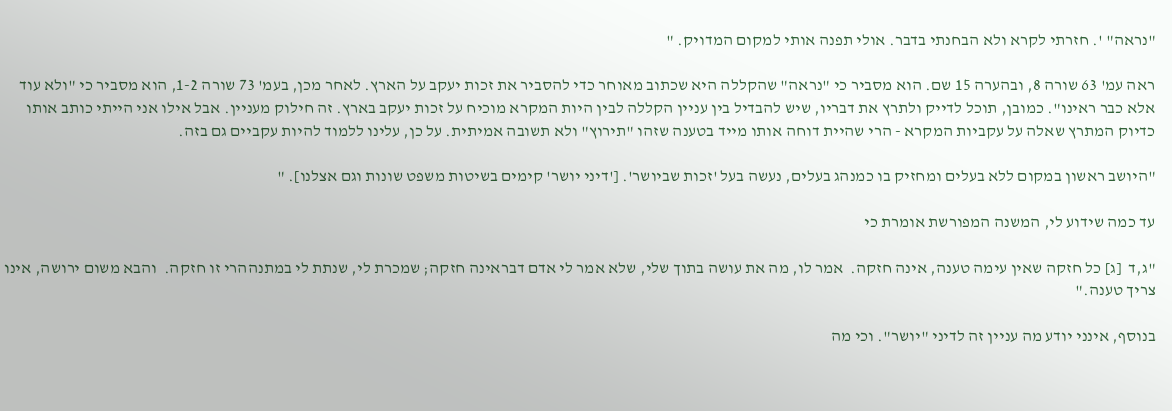"נראה" '. חזרתי לקרא ולא הבחנתי בדבר. אולי תפנה אותי למקום המדויק. "

ראה עמ' 63 שורה 8, ובהערה 15 שם. הוא מסביר כי "נראה" שהקללה היא שכתוב מאוחר כדי להסביר את זכות יעקב על הארץ. לאחר מכן, בעמ' 73 שורה 1-2, הוא מסביר כי "ולא עוד אלא כבר ראינו". כמובן, תוכל לדייק ולתרץ את דבריו, שיש להבדיל בין עניין הקללה לבין היות המקרא מוכיח על זכות יעקב בארץ. זה חילוק מעניין. אבל אילו אני הייתי כותב אותו כדיוק המתרץ שאלה על עקביות המקרא - הרי שהיית דוחה אותו מייד בטענה שזהו "תירוץ" ולא תשובה אמיתית. על כן, עלינו ללמוד להיות עקביים גם בזה.

"היושב ראשון במקום ללא בעלים ומחזיק בו כמנהג בעלים, נעשה בעל 'זכות שביושר'. ['דיני יושר' קימים בשיטות משפט שונות וגם אצלנו]. "

עד כמה שידוע לי, המשנה המפורשת אומרת כי

"ג,ד  [ג] כל חזקה שאין עימה טענה, אינה חזקה.  אמר לו, מה את עושה בתוך שלי, שלא אמר לי אדם דבראינה חזקה; שמכרת לי, שנתת לי במתנההרי זו חזקה.  והבא משום ירושה, אינו צריך טענה."

בנוסף, אינני יודע מה עניין זה לדיני "יושר". וכי מה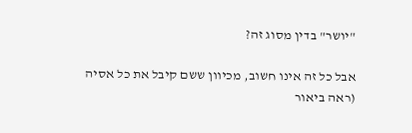"יושר" בדין מסוג זה?

אבל כל זה אינו חשוב, מכיוון ששם קיבל את כל אסיה (ראה ביאור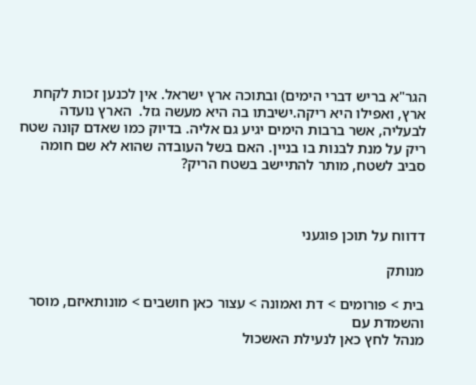הגר"א בריש דברי הימים) ובתוכה ארץ ישראל. אין לכנען זכות לקחת ארץ, ואפילו היא ריקה.ישיבתו בה היא מעשה גזל.  הארץ נועדה לבעליה, אשר ברבות הימים יגיע גם אליה. בדיוק כמו שאדם קונה שטח ריק על מנת לבנות בו בניין. האם בשל העובדה שהוא לא שם חומה סביב לשטח, מותר להתיישב בשטח הריק?



דדווח על תוכן פוגעני

מנותק

בית > פורומים > דת ואמונה > עצור כאן חושבים > מונותאיזם, מוסר והשמדת עם
מנהל לחץ כאן לנעילת האשכול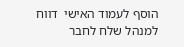הוסף לעמוד האישי  דווח למנהל שלח לחבר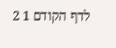לדף הקודם 1 2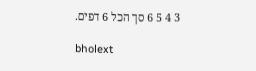3 4 5 6 סך הכל 6 דפים.

bholext